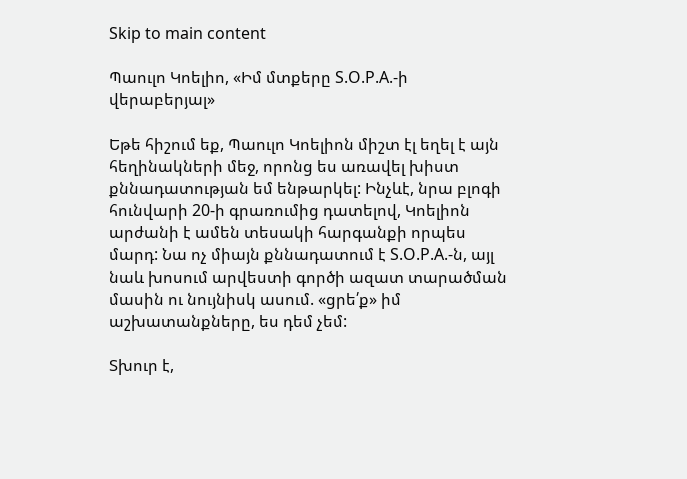Skip to main content

Պաուլո Կոելիո, «Իմ մտքերը S.O.P.A.-ի վերաբերյալ»

Եթե հիշում եք, Պաուլո Կոելիոն միշտ էլ եղել է այն հեղինակների մեջ, որոնց ես առավել խիստ քննադատության եմ ենթարկել: Ինչևէ, նրա բլոգի հունվարի 20-ի գրառումից դատելով, Կոելիոն արժանի է ամեն տեսակի հարգանքի որպես մարդ: Նա ոչ միայն քննադատում է S.O.P.A.-ն, այլ նաև խոսում արվեստի գործի ազատ տարածման մասին ու նույնիսկ ասում. «ցրե՛ք» իմ աշխատանքները, ես դեմ չեմ:

Տխուր է,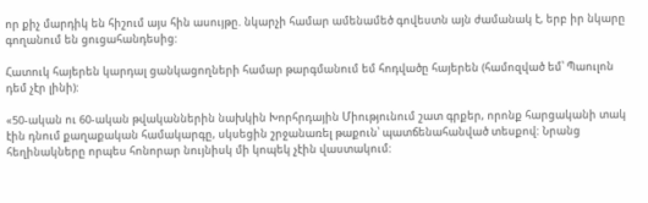որ քիչ մարդիկ են հիշում այս հին ասույթը. նկարչի համար ամենամեծ գովեստն այն ժամանակ է, երբ իր նկարը գողանում են ցուցահանդեսից:

Հատուկ հայերեն կարդալ ցանկացողների համար թարգմանում եմ հոդվածը հայերեն (համոզված եմ՝ Պաուլոն դեմ չէր լինի):

«50-ական ու 60-ական թվականներին նախկին Խորհրդային Միությունում շատ գրքեր, որոնք հարցականի տակ էին դնում քաղաքական համակարգը, սկսեցին շրջանառել թաքուն՝ պատճենահանված տեսքով: Նրանց հեղինակները որպես հոնորար նույնիսկ մի կոպեկ չէին վաստակում: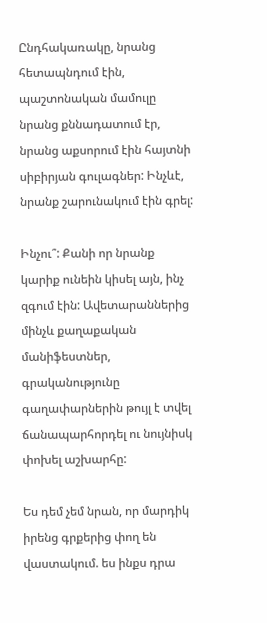Ընդհակառակը, նրանց հետապնդում էին, պաշտոնական մամուլը նրանց քննադատում էր, նրանց աքսորում էին հայտնի սիբիրյան գուլագներ: Ինչևէ, նրանք շարունակում էին գրել:

Ինչու՞: Քանի որ նրանք կարիք ունեին կիսել այն, ինչ զգում էին: Ավետարաններից մինչև քաղաքական մանիֆեստներ, գրականությունը գաղափարներին թույլ է տվել ճանապարհորդել ու նույնիսկ փոխել աշխարհը:

Ես դեմ չեմ նրան, որ մարդիկ իրենց գրքերից փող են վաստակում. ես ինքս դրա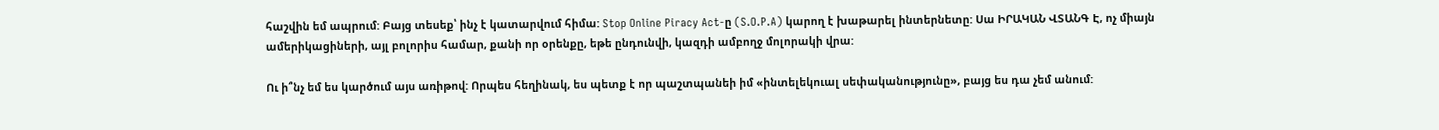հաշվին եմ ապրում: Բայց տեսեք՝ ինչ է կատարվում հիմա: Stop Online Piracy Act-ը (S.O.P.A) կարող է խաթարել ինտերնետը: Սա ԻՐԱԿԱՆ ՎՏԱՆԳ Է, ոչ միայն ամերիկացիների, այլ բոլորիս համար, քանի որ օրենքը, եթե ընդունվի, կազդի ամբողջ մոլորակի վրա:

Ու ի՞նչ եմ ես կարծում այս առիթով: Որպես հեղինակ, ես պետք է որ պաշտպանեի իմ «ինտելեկուալ սեփականությունը», բայց ես դա չեմ անում: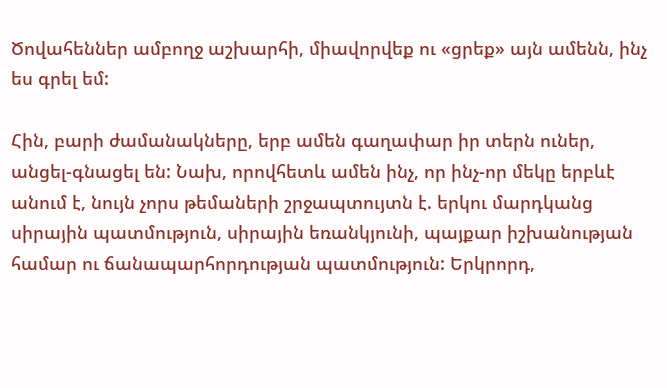Ծովահեններ ամբողջ աշխարհի, միավորվեք ու «ցրեք» այն ամենն, ինչ ես գրել եմ:

Հին, բարի ժամանակները, երբ ամեն գաղափար իր տերն ուներ, անցել-գնացել են: Նախ, որովհետև ամեն ինչ, որ ինչ-որ մեկը երբևէ անում է, նույն չորս թեմաների շրջապտույտն է. երկու մարդկանց սիրային պատմություն, սիրային եռանկյունի, պայքար իշխանության համար ու ճանապարհորդության պատմություն: Երկրորդ,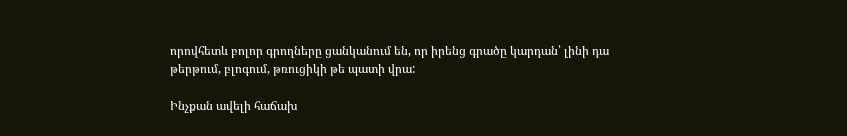որովհետև բոլոր գրողները ցանկանում են, որ իրենց գրածը կարդան՝ լինի դա թերթում, բլոգում, թռուցիկի թե պատի վրա:

Ինչքան ավելի հաճախ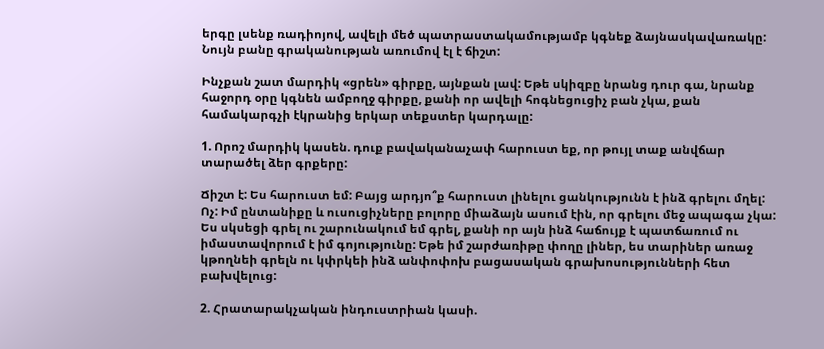երգը լսենք ռադիոյով, ավելի մեծ պատրաստակամությամբ կգնեք ձայնասկավառակը: Նույն բանը գրականության առումով էլ է ճիշտ:

Ինչքան շատ մարդիկ «ցրեն» գիրքը, այնքան լավ: Եթե սկիզբը նրանց դուր գա, նրանք հաջորդ օրը կգնեն ամբողջ գիրքը, քանի որ ավելի հոգնեցուցիչ բան չկա, քան համակարգչի էկրանից երկար տեքստեր կարդալը:

1. Որոշ մարդիկ կասեն. դուք բավականաչափ հարուստ եք, որ թույլ տաք անվճար տարածել ձեր գրքերը:

Ճիշտ է: Ես հարուստ եմ: Բայց արդյո՞ք հարուստ լինելու ցանկությունն է ինձ գրելու մղել: Ոչ: Իմ ընտանիքը և ուսուցիչները բոլորը միաձայն ասում էին, որ գրելու մեջ ապագա չկա: Ես սկսեցի գրել ու շարունակում եմ գրել, քանի որ այն ինձ հաճույք է պատճառում ու իմաստավորում է իմ գոյությունը: Եթե իմ շարժառիթը փողը լիներ, ես տարիներ առաջ կթողնեի գրելն ու կփրկեի ինձ անփոփոխ բացասական գրախոսությունների հետ բախվելուց:

2. Հրատարակչական ինդուստրիան կասի.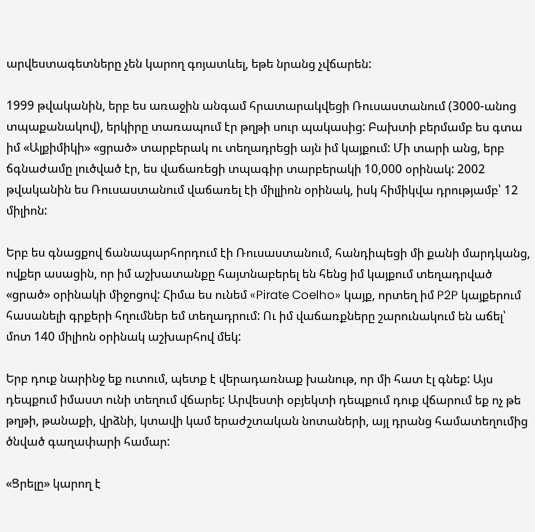արվեստագետները չեն կարող գոյատևել, եթե նրանց չվճարեն:

1999 թվականին, երբ ես առաջին անգամ հրատարակվեցի Ռուսաստանում (3000-անոց տպաքանակով), երկիրը տառապում էր թղթի սուր պակասից: Բախտի բերմամբ ես գտա իմ «Ալքիմիկի» «ցրած» տարբերակ ու տեղադրեցի այն իմ կայքում: Մի տարի անց, երբ ճգնաժամը լուծված էր, ես վաճառեցի տպագիր տարբերակի 10,000 օրինակ: 2002 թվականին ես Ռուսաստանում վաճառել էի միլլիոն օրինակ, իսկ հիմիկվա դրությամբ՝ 12 միլիոն:

Երբ ես գնացքով ճանապարհորդում էի Ռուսաստանում, հանդիպեցի մի քանի մարդկանց, ովքեր ասացին, որ իմ աշխատանքը հայտնաբերել են հենց իմ կայքում տեղադրված «ցրած» օրինակի միջոցով: Հիմա ես ունեմ «Pirate Coelho» կայք, որտեղ իմ P2P կայքերում հասանելի գրքերի հղումներ եմ տեղադրում: Ու իմ վաճառքները շարունակում են աճել՝ մոտ 140 միլիոն օրինակ աշխարհով մեկ:

Երբ դուք նարինջ եք ուտում, պետք է վերադառնաք խանութ, որ մի հատ էլ գնեք: Այս դեպքում իմաստ ունի տեղում վճարել: Արվեստի օբյեկտի դեպքում դուք վճարում եք ոչ թե թղթի, թանաքի, վրձնի, կտավի կամ երաժշտական նոտաների, այլ դրանց համատեղումից ծնված գաղափարի համար:

«Ցրելը» կարող է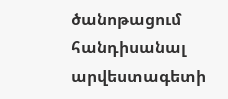ծանոթացում հանդիսանալ արվեստագետի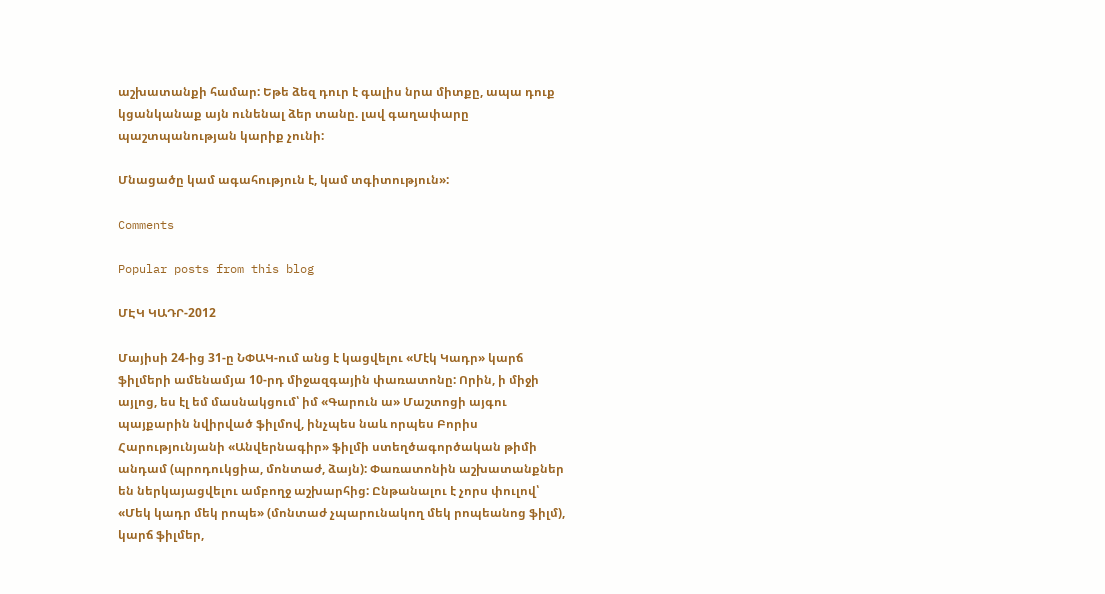աշխատանքի համար: Եթե ձեզ դուր է գալիս նրա միտքը, ապա դուք կցանկանաք այն ունենալ ձեր տանը. լավ գաղափարը պաշտպանության կարիք չունի:

Մնացածը կամ ագահություն է, կամ տգիտություն»:

Comments

Popular posts from this blog

ՄԷԿ ԿԱԴՐ-2012

Մայիսի 24-ից 31-ը ՆՓԱԿ-ում անց է կացվելու «Մէկ Կադր» կարճ ֆիլմերի ամենամյա 10-րդ միջազգային փառատոնը: Որին, ի միջի այլոց, ես էլ եմ մասնակցում՝ իմ «Գարուն ա» Մաշտոցի այգու պայքարին նվիրված ֆիլմով, ինչպես նաև որպես Բորիս Հարությունյանի «Անվերնագիր» ֆիլմի ստեղծագործական թիմի անդամ (պրոդուկցիա, մոնտաժ, ձայն): Փառատոնին աշխատանքներ են ներկայացվելու ամբողջ աշխարհից: Ընթանալու է չորս փուլով՝ «Մեկ կադր մեկ րոպե» (մոնտաժ չպարունակող մեկ րոպեանոց ֆիլմ), կարճ ֆիլմեր,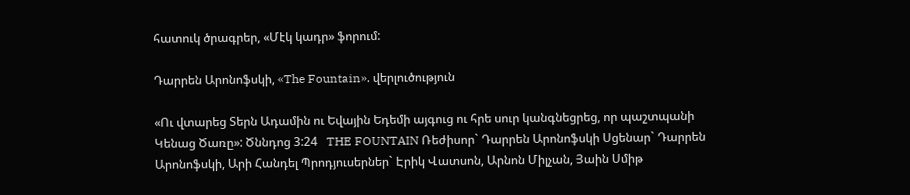հատուկ ծրագրեր, «Մէկ կադր» ֆորում:

Դարրեն Արոնոֆսկի, «The Fountain». վերլուծություն

«Ու վտարեց Տերն Ադամին ու Եվային Եդեմի այգուց ու հրե սուր կանգնեցրեց, որ պաշտպանի Կենաց Ծառը»: Ծննդոց 3:24   THE FOUNTAIN Ռեժիսոր` Դարրեն Արոնոֆսկի Սցենար` Դարրեն Արոնոֆսկի, Արի Հանդել Պրոդյուսերներ` Էրիկ Վատսոն, Արնոն Միլչան, Յաին Սմիթ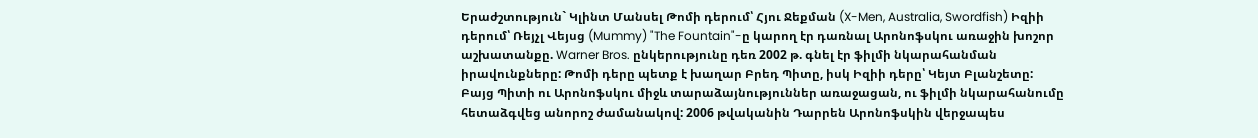Երաժշտություն` Կլինտ Մանսել Թոմի դերում՝ Հյու Ջեքման (X-Men, Australia, Swordfish) Իզիի դերում՝ Ռեյչլ Վեյսց (Mummy) "The Fountain"-ը կարող էր դառնալ Արոնոֆսկու առաջին խոշոր աշխատանքը. Warner Bros. ընկերությունը դեռ 2002 թ. գնել էր ֆիլմի նկարահանման իրավունքները: Թոմի դերը պետք է խաղար Բրեդ Պիտը, իսկ Իզիի դերը՝ Կեյտ Բլանշետը: Բայց Պիտի ու Արոնոֆսկու միջև տարաձայնություններ առաջացան, ու ֆիլմի նկարահանումը հետաձգվեց անորոշ ժամանակով: 2006 թվականին Դարրեն Արոնոֆսկին վերջապես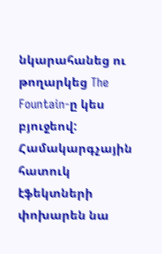նկարահանեց ու թողարկեց The Fountain-ը կես բյուջեով: Համակարգչային հատուկ էֆեկտների փոխարեն նա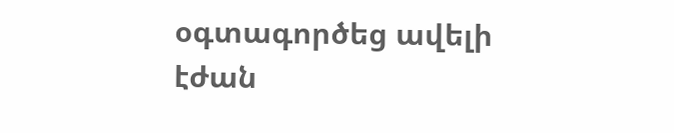օգտագործեց ավելի էժան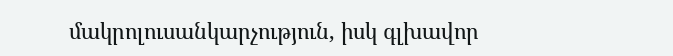մակրոլուսանկարչություն, իսկ գլխավոր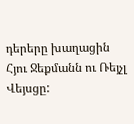դերերը խաղացին Հյու Ջեքմանն ու Ռեյչլ Վեյսցը: